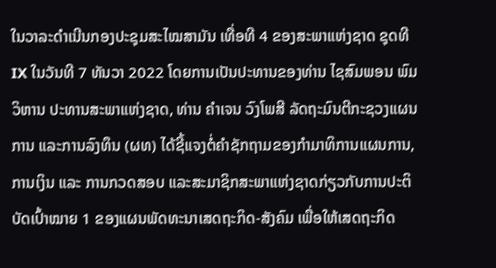ໃນວາລະດຳເນີນກອງປະຊຸມສະໄໝສາມັນ ເທື່ອທີ 4 ຂອງສະພາແຫ່ງຊາດ ຊຸດທີ IX ໃນວັນທີ 7 ທັນວາ 2022 ໂດຍການເປັນປະທານຂອງທ່ານ ໄຊສົມພອນ ພົມວິຫານ ປະທານສະພາແຫ່ງຊາດ, ທ່ານ ຄຳເຈນ ວົງໂພສີ ລັດຖະມົນຕີກະຊວງແຜນການ ແລະການລົງທຶນ (ຜທ) ໄດ້ຊີ້ແຈງຕໍ່ຄຳຊັກຖາມຂອງກຳມາທິການແຜນການ, ການເງິນ ແລະ ການກວດສອບ ແລະສະມາຊິກສະພາແຫ່ງຊາດກ່ຽວກັບການປະຕິບັດເປົ້າໝາຍ 1 ຂອງແຜນພັດທະນາເສດຖະກິດ-ສັງຄົມ ເພື່ອໃຫ້ເສດຖະກິດ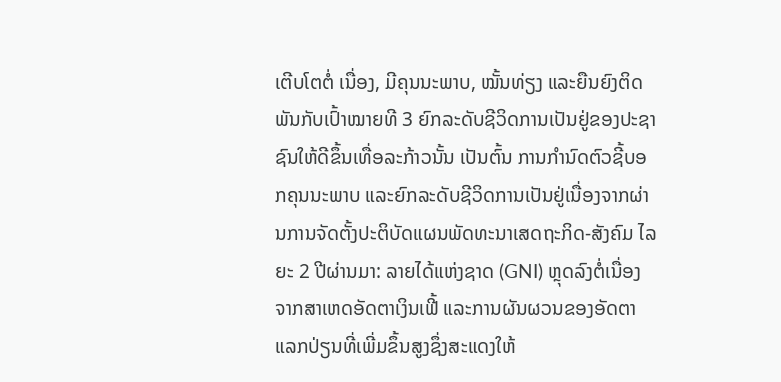ເຕີບໂຕຕໍ່ ເນື່ອງ, ມີຄຸນນະພາບ, ໝັ້ນທ່ຽງ ແລະຍືນຍົງຕິດພັນກັບເປົ້າໝາຍທີ 3 ຍົກລະດັບຊີວິດການເປັນຢູ່ຂອງປະຊາຊົນໃຫ້ດີຂຶ້ນເທື່ອລະກ້າວນັ້ນ ເປັນຕົ້ນ ການກໍານົດຕົວຊີ້ບອກຄຸນນະພາບ ແລະຍົກລະດັບຊີວິດການເປັນຢູ່ເນື່ອງຈາກຜ່ານການຈັດຕັ້ງປະຕິບັດແຜນພັດທະນາເສດຖະກິດ-ສັງຄົມ ໄລຍະ 2 ປີຜ່ານມາ: ລາຍໄດ້ແຫ່ງຊາດ (GNI) ຫຼຸດລົງຕໍ່ເນື່ອງຈາກສາເຫດອັດຕາເງິນເຟີ້ ແລະການຜັນຜວນຂອງອັດຕາແລກປ່ຽນທີ່ເພີ່ມຂຶ້ນສູງຊຶ່ງສະແດງໃຫ້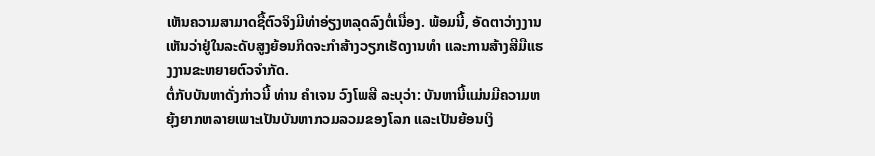ເຫັນຄວາມສາມາດຊື້ຕົວຈິງມີທ່າອ່ຽງຫລຸດລົງຕໍ່ເນື່ອງ. ພ້ອມນີ້, ອັດຕາວ່າງງານເຫັນວ່າຢູ່ໃນລະດັບສູງຍ້ອນກິດຈະກຳສ້າງວຽກເຮັດງານທຳ ແລະການສ້າງສີມືແຮງງານຂະຫຍາຍຕົວຈຳກັດ.
ຕໍ່ກັບບັນຫາດັ່ງກ່າວນີ້ ທ່ານ ຄຳເຈນ ວົງໂພສີ ລະບຸວ່າ: ບັນຫານີ້ແມ່ນມີຄວາມຫຍຸ້ງຍາກຫລາຍເພາະເປັນບັນຫາກວມລວມຂອງໂລກ ແລະເປັນຍ້ອນເງິ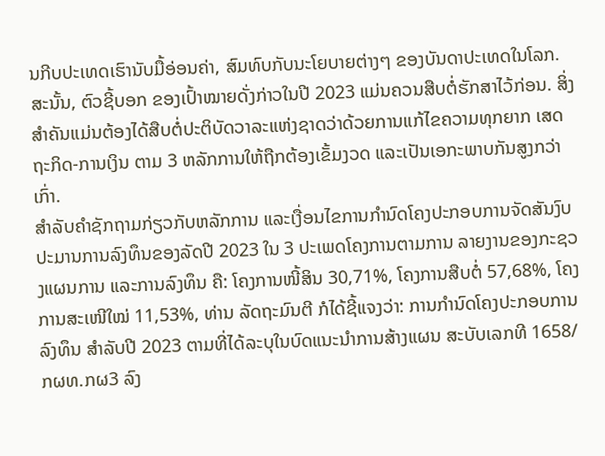ນກີບປະເທດເຮົານັບມື້ອ່ອນຄ່າ, ສົມທົບກັບນະໂຍບາຍຕ່າງໆ ຂອງບັນດາປະເທດໃນໂລກ. ສະນັ້ນ, ຕົວຊີ້ບອກ ຂອງເປົ້າໝາຍດັ່ງກ່າວໃນປີ 2023 ແມ່ນຄວນສືບຕໍ່ຮັກສາໄວ້ກ່ອນ. ສິ່ງສໍາຄັນແມ່ນຕ້ອງໄດ້ສືບຕໍ່ປະຕິບັດວາລະແຫ່ງຊາດວ່າດ້ວຍການແກ້ໄຂຄວາມທຸກຍາກ ເສດຖະກິດ-ການເງິນ ຕາມ 3 ຫລັກການໃຫ້ຖືກຕ້ອງເຂັ້ມງວດ ແລະເປັນເອກະພາບກັນສູງກວ່າເກົ່າ.
ສຳລັບຄໍາຊັກຖາມກ່ຽວກັບຫລັກການ ແລະເງື່ອນໄຂການກໍານົດໂຄງປະກອບການຈັດສັນງົບປະມານການລົງທຶນຂອງລັດປີ 2023 ໃນ 3 ປະເພດໂຄງການຕາມການ ລາຍງານຂອງກະຊວງແຜນການ ແລະການລົງທຶນ ຄື: ໂຄງການໜີ້ສິນ 30,71%, ໂຄງການສືບຕໍ່ 57,68%, ໂຄງການສະເໜີໃໝ່ 11,53%, ທ່ານ ລັດຖະມົນຕີ ກໍໄດ້ຊີ້ແຈງວ່າ: ການກຳນົດໂຄງປະກອບການລົງທຶນ ສຳລັບປີ 2023 ຕາມທີ່ໄດ້ລະບຸໃນບົດແນະນຳການສ້າງແຜນ ສະບັບເລກທີ 1658/ກຜທ.ກຜ3 ລົງ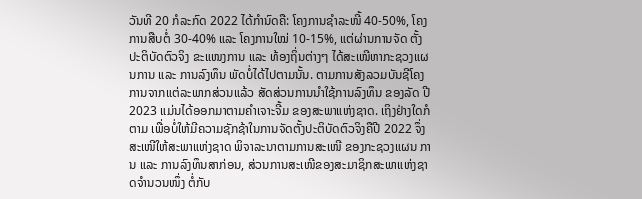ວັນທີ 20 ກໍລະກົດ 2022 ໄດ້ກຳນົດຄື: ໂຄງການຊຳລະໜີ້ 40-50%, ໂຄງການສືບຕໍ່ 30-40% ແລະ ໂຄງການໃໝ່ 10-15%, ແຕ່ຜ່ານການຈັດ ຕັ້ງປະຕິບັດຕົວຈິງ ຂະແໜງການ ແລະ ທ້ອງຖິ່ນຕ່າງໆ ໄດ້ສະເໜີຫາກະຊວງແຜນການ ແລະ ການລົງທຶນ ພັດບໍ່ໄດ້ໄປຕາມນັ້ນ. ຕາມການສັງລວມບັນຊີໂຄງການຈາກແຕ່ລະພາກສ່ວນແລ້ວ ສັດສ່ວນການນໍາໃຊ້ການລົງທຶນ ຂອງລັດ ປີ 2023 ແມ່ນໄດ້ອອກມາຕາມຄຳເຈາະຈີ້ມ ຂອງສະພາແຫ່ງຊາດ. ເຖິງຢ່າງໃດກໍຕາມ ເພື່ອບໍ່ໃຫ້ມີຄວາມຊັກຊ້າໃນການຈັດຕັ້ງປະຕິບັດຕົວຈິງຄືປີ 2022 ຈຶ່ງສະເໜີໃຫ້ສະພາແຫ່ງຊາດ ພິຈາລະນາຕາມການສະເໜີ ຂອງກະຊວງແຜນ ການ ແລະ ການລົງທຶນສາກ່ອນ, ສ່ວນການສະເໜີຂອງສະມາຊິກສະພາແຫ່ງຊາດຈຳນວນໜຶ່ງ ຕໍ່ກັບ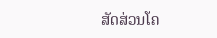ສັດສ່ວນໂຄ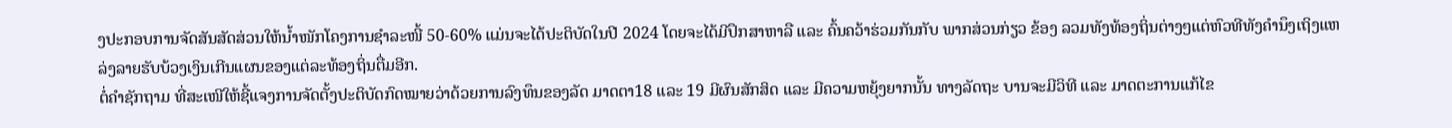ງປະກອບການຈັດສັນສັດສ່ວນໃຫ້ນໍ້າໜັກໂຄງການຊໍາລະໜີ້ 50-60% ແມ່ນຈະໄດ້ປະຕິບັດໃນປີ 2024 ໂດຍຈະໄດ້ມີປຶກສາຫາລື ແລະ ຄົ້ນຄວ້າຮ່ວມກັນກັບ ພາກສ່ວນກ່ຽວ ຂ້ອງ ລວມທັງທ້ອງຖິ່ນຕ່າງໆແຕ່ຫົວທີທັງຄຳນຶງເຖິງແຫລ່ງລາຍຮັບບ້ວງເງິນເກີນແຜນຂອງແຕ່ລະທ້ອງຖິ່ນຕື່ມອີກ.
ຕໍ່ຄໍາຊັກຖາມ ທີ່ສະເໜີໃຫ້ຊີ້ແຈງການຈັດຕັ້ງປະຕິບັດກົດໝາຍວ່າດ້ວຍການລົງທຶນຂອງລັດ ມາດຕາ18 ແລະ 19 ມີຜົນສັກສິດ ແລະ ມີຄວາມຫຍຸ້ງຍາກນັ້ນ ທາງລັດຖະ ບານຈະມີວິທີ ແລະ ມາດຕະການແກ້ໄຂ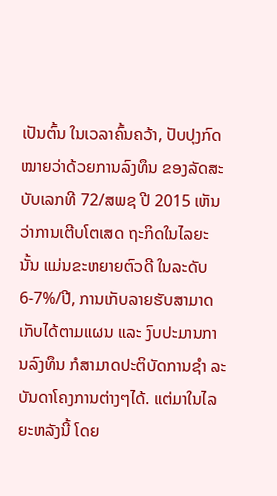ເປັນຕົ້ນ ໃນເວລາຄົ້ນຄວ້າ, ປັບປຸງກົດໝາຍວ່າດ້ວຍການລົງທຶນ ຂອງລັດສະ ບັບເລກທີ 72/ສພຊ ປີ 2015 ເຫັນວ່າການເຕີບໂຕເສດ ຖະກິດໃນໄລຍະນັ້ນ ແມ່ນຂະຫຍາຍຕົວດີ ໃນລະດັບ 6-7%/ປີ, ການເກັບລາຍຮັບສາມາດເກັບໄດ້ຕາມແຜນ ແລະ ງົບປະມານການລົງທຶນ ກໍສາມາດປະຕິບັດການຊຳ ລະບັນດາໂຄງການຕ່າງໆໄດ້. ແຕ່ມາໃນໄລຍະຫລັງນີ້ ໂດຍ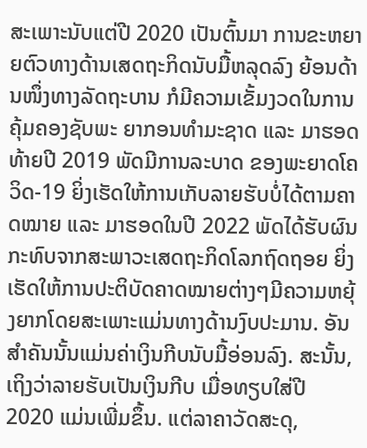ສະເພາະນັບແຕ່ປີ 2020 ເປັນຕົ້ນມາ ການຂະຫຍາຍຕົວທາງດ້ານເສດຖະກິດນັບມື້ຫລຸດລົງ ຍ້ອນດ້ານໜຶ່ງທາງລັດຖະບານ ກໍມີຄວາມເຂັ້ມງວດໃນການຄຸ້ມຄອງຊັບພະ ຍາກອນທໍາມະຊາດ ແລະ ມາຮອດທ້າຍປີ 2019 ພັດມີການລະບາດ ຂອງພະຍາດໂຄວິດ-19 ຍິ່ງເຮັດໃຫ້ການເກັບລາຍຮັບບໍ່ໄດ້ຕາມຄາດໝາຍ ແລະ ມາຮອດໃນປີ 2022 ພັດໄດ້ຮັບຜົນກະທົບຈາກສະພາວະເສດຖະກິດໂລກຖົດຖອຍ ຍິ່ງເຮັດໃຫ້ການປະຕິບັດຄາດໝາຍຕ່າງໆມີຄວາມຫຍຸ້ງຍາກໂດຍສະເພາະແມ່ນທາງດ້ານງົບປະມານ. ອັນສຳຄັນນັ້ນແມ່ນຄ່າເງິນກີບນັບມື້ອ່ອນລົງ. ສະນັ້ນ, ເຖິງວ່າລາຍຮັບເປັນເງິນກີບ ເມື່ອທຽບໃສ່ປີ 2020 ແມ່ນເພີ່ມຂຶ້ນ. ແຕ່ລາຄາວັດສະດຸ,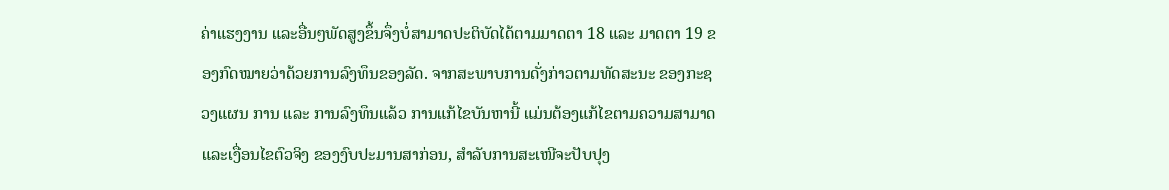ຄ່າແຮງງານ ແລະອື່ນໆພັດສູງຂຶ້ນຈຶ່ງບໍ່ສາມາດປະຕິບັດໄດ້ຕາມມາດຕາ 18 ແລະ ມາດຕາ 19 ຂອງກົດໝາຍວ່າດ້ວຍການລົງທຶນຂອງລັດ. ຈາກສະພາບການດັ່ງກ່າວຕາມທັດສະນະ ຂອງກະຊວງແຜນ ການ ແລະ ການລົງທຶນແລ້ວ ການແກ້ໄຂບັນຫານີ້ ແມ່ນຕ້ອງແກ້ໄຂຕາມຄວາມສາມາດ ແລະເງື່ອນໄຂຕົວຈິງ ຂອງງົບປະມານສາກ່ອນ, ສຳລັບການສະເໜີຈະປັບປຸງ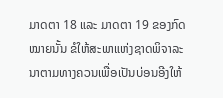ມາດຕາ 18 ແລະ ມາດຕາ 19 ຂອງກົດໝາຍນັ້ນ ຂໍໃຫ້ສະພາແຫ່ງຊາດພິຈາລະນາຕາມທາງຄວນເພື່ອເປັນບ່ອນອີງໃຫ້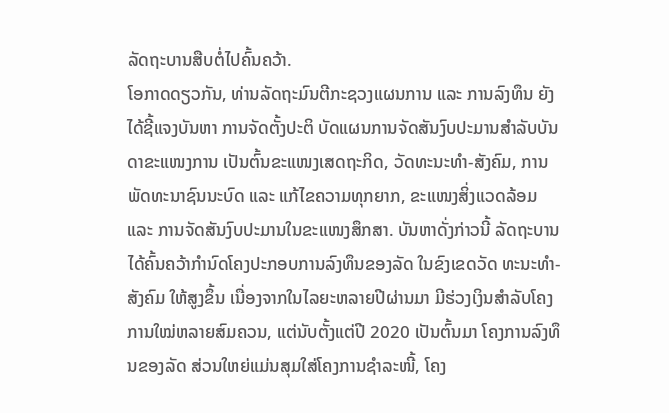ລັດຖະບານສືບຕໍ່ໄປຄົ້ນຄວ້າ.
ໂອກາດດຽວກັນ, ທ່ານລັດຖະມົນຕີກະຊວງແຜນການ ແລະ ການລົງທຶນ ຍັງໄດ້ຊີ້ແຈງບັນຫາ ການຈັດຕັ້ງປະຕິ ບັດແຜນການຈັດສັນງົບປະມານສຳລັບບັນດາຂະແໜງການ ເປັນຕົ້ນຂະແໜງເສດຖະກິດ, ວັດທະນະທຳ-ສັງຄົມ, ການພັດທະນາຊົນນະບົດ ແລະ ແກ້ໄຂຄວາມທຸກຍາກ, ຂະແໜງສິ່ງແວດລ້ອມ ແລະ ການຈັດສັນງົບປະມານໃນຂະແໜງສຶກສາ. ບັນຫາດັ່ງກ່າວນີ້ ລັດຖະບານ ໄດ້ຄົ້ນຄວ້າກຳນົດໂຄງປະກອບການລົງທຶນຂອງລັດ ໃນຂົງເຂດວັດ ທະນະທຳ-ສັງຄົມ ໃຫ້ສູງຂຶ້ນ ເນື່ອງຈາກໃນໄລຍະຫລາຍປີຜ່ານມາ ມີຮ່ວງເງິນສຳລັບໂຄງການໃໝ່ຫລາຍສົມຄວນ, ແຕ່ນັບຕັ້ງແຕ່ປີ 2020 ເປັນຕົ້ນມາ ໂຄງການລົງທຶນຂອງລັດ ສ່ວນໃຫຍ່ແມ່ນສຸມໃສ່ໂຄງການຊຳລະໜີ້, ໂຄງ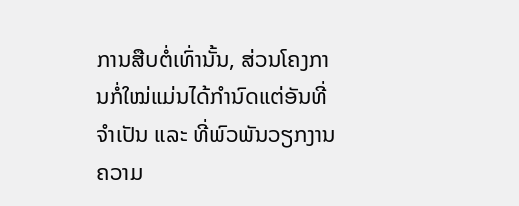ການສືບຕໍ່ເທົ່ານັ້ນ, ສ່ວນໂຄງການກໍ່ໃໝ່ແມ່ນໄດ້ກໍານົດແຕ່ອັນທີ່ຈຳເປັນ ແລະ ທີ່ພົວພັນວຽກງານຄວາມ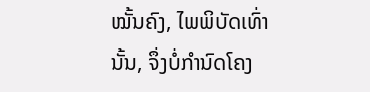ໝັ້ນຄົງ, ໄພພິບັດເທົ່ານັ້ນ, ຈຶ່ງບໍ່ກຳນົດໂຄງ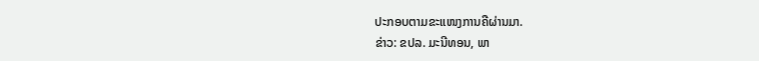ປະກອບຕາມຂະແໜງການຄືຜ່ານມາ.
ຂ່າວ: ຂປລ. ມະນີທອນ, ພາ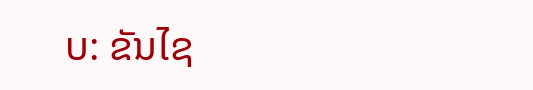ບ: ຂັນໄຊ